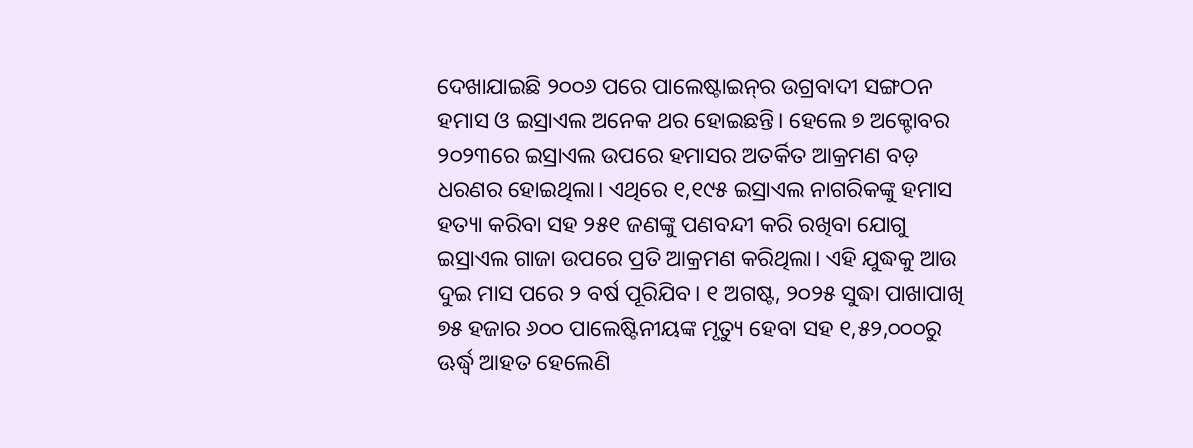ଦେଖାଯାଇଛି ୨୦୦୬ ପରେ ପାଲେଷ୍ଟାଇନ୍‌ର ଉଗ୍ରବାଦୀ ସଙ୍ଗଠନ ହମାସ ଓ ଇସ୍ରାଏଲ ଅନେକ ଥର ହୋଇଛନ୍ତି। ହେଲେ ୭ ଅକ୍ଟୋବର ୨୦୨୩ରେ ଇସ୍ରାଏଲ ଉପରେ ହମାସର ଅତର୍କିତ ଆକ୍ରମଣ ବଡ଼ ଧରଣର ହୋଇଥିଲା। ଏଥିରେ ୧,୧୯୫ ଇସ୍ରାଏଲ ନାଗରିକଙ୍କୁ ହମାସ ହତ୍ୟା କରିବା ସହ ୨୫୧ ଜଣଙ୍କୁ ପଣବନ୍ଦୀ କରି ରଖିବା ଯୋଗୁ ଇସ୍ରାଏଲ ଗାଜା ଉପରେ ପ୍ରତି ଆକ୍ରମଣ କରିଥିଲା। ଏହି ଯୁଦ୍ଧକୁ ଆଉ ଦୁଇ ମାସ ପରେ ୨ ବର୍ଷ ପୂରିଯିବ। ୧ ଅଗଷ୍ଟ, ୨୦୨୫ ସୁଦ୍ଧା ପାଖାପାଖି ୭୫ ହଜାର ୬୦୦ ପାଲେଷ୍ଟିନୀୟଙ୍କ ମୃତ୍ୟୁ ହେବା ସହ ୧,୫୨,୦୦୦ରୁ ଊର୍ଦ୍ଧ୍ୱ ଆହତ ହେଲେଣି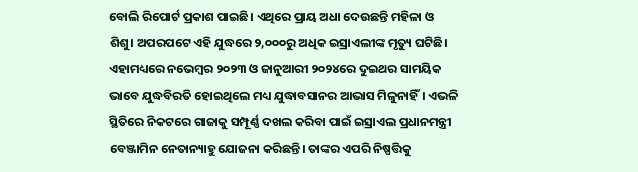ବୋଲି ରିପୋର୍ଟ ପ୍ରକାଶ ପାଇଛି। ଏଥିରେ ପ୍ରାୟ ଅଧା ଦେଉଛନ୍ତି ମହିଳା ଓ ଶିଶୁ। ଅପରପଟେ ଏହି ଯୁଦ୍ଧରେ ୨,୦୦୦ରୁ ଅଧିକ ଇସ୍ରାଏଲୀଙ୍କ ମୃତ୍ୟୁ ଘଟିଛି। ଏହାମଧ୍ୟରେ ନଭେମ୍ବର ୨୦୨୩ ଓ ଜାନୁଆରୀ ୨୦୨୪ରେ ଦୁଇଥର ସାମୟିକ ଭାବେ ଯୁଦ୍ଧବିରତି ହୋଇଥିଲେ ମଧ୍ୟ ଯୁଦ୍ଧାବସାନର ଆଭାସ ମିଳୁନାହିଁ। ଏଭଳି ସ୍ଥିତିରେ ନିକଟରେ ଗାଜାକୁ ସମ୍ପୂର୍ଣ୍ଣ ଦଖଲ କରିବା ପାଇଁ ଇସ୍ରାଏଲ ପ୍ରଧାନମନ୍ତ୍ରୀ ବେଞ୍ଜାମିନ ନେତାନ୍ୟାହୁ ଯୋଜନା କରିଛନ୍ତି। ତାଙ୍କର ଏପରି ନିଷ୍ପତ୍ତିକୁ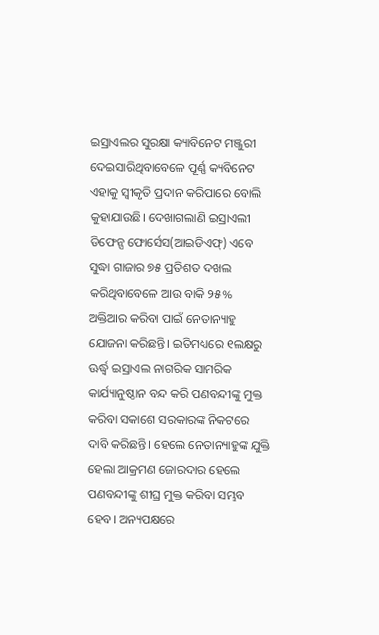ଇସ୍ରାଏଲର ସୁରକ୍ଷା କ୍ୟାବିନେଟ ମଞ୍ଜୁରୀ ଦେଇସାରିଥିବାବେଳେ ପୂର୍ଣ୍ଣ କ୍ୟବିନେଟ ଏହାକୁ ସ୍ବୀକୃତି ପ୍ରଦାନ କରିପାରେ ବୋଲି କୁହାଯାଉଛି। ଦେଖାଗଲାଣି ଇସ୍ରାଏଲୀ ଡିଫେନ୍ସ ଫୋର୍ସେସ(ଆଇଡିଏଫ୍‌) ଏବେ ସୁଦ୍ଧା ଗାଜାର ୭୫ ପ୍ରତିଶତ ଦଖଲ କରିଥିବାବେଳେ ଆଉ ବାକି ୨୫% ଅକ୍ତିଆର କରିବା ପାଇଁ ନେତାନ୍ୟାହୁ ଯୋଜନା କରିଛନ୍ତି। ଇତିମଧ୍ୟରେ ୧ଲକ୍ଷରୁ ଊର୍ଦ୍ଧ୍ୱ ଇସ୍ରାଏଲ ନାଗରିକ ସାମରିକ କାର୍ଯ୍ୟାନୁଷ୍ଠାନ ବନ୍ଦ କରି ପଣବନ୍ଦୀଙ୍କୁ ମୁକ୍ତ କରିବା ସକାଶେ ସରକାରଙ୍କ ନିକଟରେ ଦାବି କରିଛନ୍ତି। ହେଲେ ନେତାନ୍ୟାହୁଙ୍କ ଯୁକ୍ତି ହେଲା ଆକ୍ରମଣ ଜୋରଦାର ହେଲେ ପଣବନ୍ଦୀଙ୍କୁ ଶୀଘ୍ର ମୁକ୍ତ କରିବା ସମ୍ଭବ ହେବ। ଅନ୍ୟପକ୍ଷରେ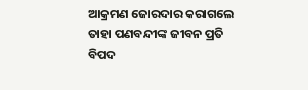ଆକ୍ରମଣ ଜୋରଦାର କରାଗଲେ ତାହା ପଣବନ୍ଦୀଙ୍କ ଜୀବନ ପ୍ରତି ବିପଦ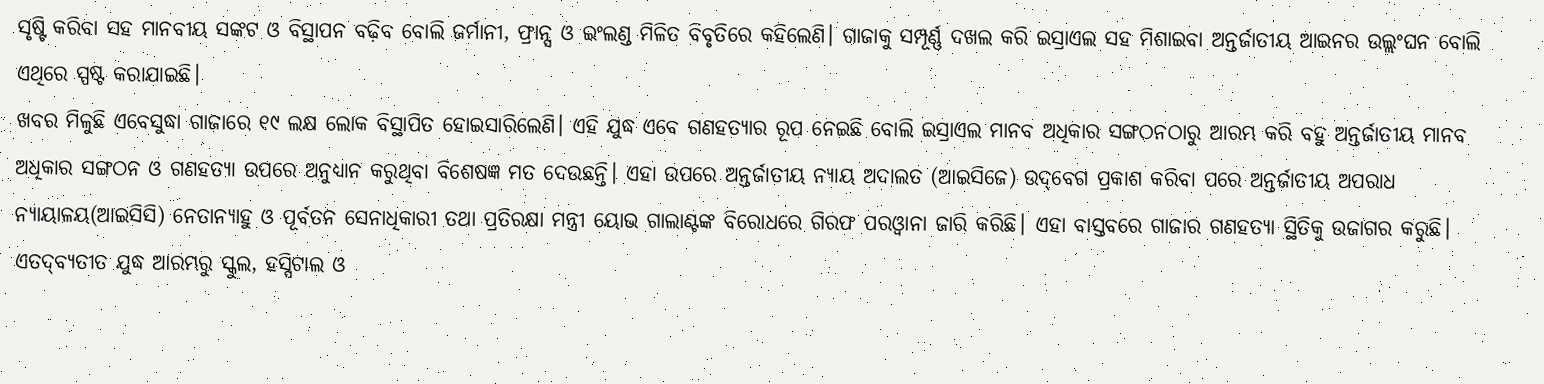ସୃଷ୍ଟି କରିବା ସହ ମାନବୀୟ ସଙ୍କଟ ଓ ବିସ୍ଥାପନ ବଢ଼ିବ ବୋଲି ଜର୍ମାନୀ, ଫ୍ରାନ୍ସ ଓ ଇଂଲଣ୍ଡ ମିଳିତ ବିବୃତିରେ କହିଲେଣି। ଗାଜାକୁ ସମ୍ପୂର୍ଣ୍ଣ ଦଖଲ କରି ଇସ୍ରାଏଲ ସହ ମିଶାଇବା ଅନ୍ତର୍ଜାତୀୟ ଆଇନର ଉଲ୍ଲଂଘନ ବୋଲି ଏଥିରେ ସ୍ପଷ୍ଟ କରାଯାଇଛି।
ଖବର ମିଳୁଛି ଏବେସୁଦ୍ଧା ଗାଜାରେ ୧୯ ଲକ୍ଷ ଲୋକ ବିସ୍ଥାପିତ ହୋଇସାରିଲେଣି। ଏହି ଯୁଦ୍ଧ ଏବେ ଗଣହତ୍ୟାର ରୂପ ନେଇଛି ବୋଲି ଇସ୍ରାଏଲ ମାନବ ଅଧିକାର ସଙ୍ଗଠନଠାରୁ ଆରମ୍ଭ କରି ବହୁ ଅନ୍ତର୍ଜାତୀୟ ମାନବ ଅଧିକାର ସଙ୍ଗଠନ ଓ ଗଣହତ୍ୟା ଉପରେ ଅନୁଧ୍ୟାନ କରୁଥିବା ବିଶେଷଜ୍ଞ ମତ ଦେଉଛନ୍ତି। ଏହା ଉପରେ ଅନ୍ତର୍ଜାତୀୟ ନ୍ୟାୟ ଅଦାଲତ (ଆଇସିଜେ) ଉଦ୍‌ବେଗ ପ୍ରକାଶ କରିବା ପରେ ଅନ୍ତର୍ଜାତୀୟ ଅପରାଧ ନ୍ୟାୟାଳୟ(ଆଇସିସି) ନେତାନ୍ୟାହୁ ଓ ପୂର୍ବତନ ସେନାଧିକାରୀ ତଥା ପ୍ରତିରକ୍ଷା ମନ୍ତ୍ରୀ ୟୋଭ ଗାଲାଣ୍ଟଙ୍କ ବିରୋଧରେ ଗିରଫ ପରଓ୍ବାନା ଜାରି କରିଛି। ଏହା ବାସ୍ତବରେ ଗାଜାର ଗଣହତ୍ୟା ସ୍ଥିତିକୁ ଉଜାଗର କରୁଛି। ଏତଦ୍‌ବ୍ୟତୀତ ଯୁଦ୍ଧ ଆରମ୍ଭରୁ ସ୍କୁଲ, ହସ୍ପିଟାଲ ଓ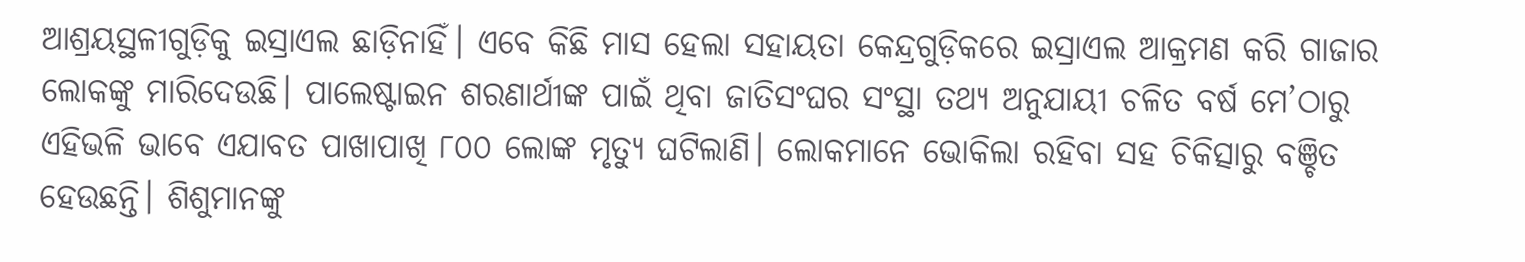ଆଶ୍ରୟସ୍ଥଳୀଗୁଡ଼ିକୁ ଇସ୍ରାଏଲ ଛାଡ଼ିନାହିଁ। ଏବେ କିଛି ମାସ ହେଲା ସହାୟତା କେନ୍ଦ୍ରଗୁଡ଼ିକରେ ଇସ୍ରାଏଲ ଆକ୍ରମଣ କରି ଗାଜାର ଲୋକଙ୍କୁ ମାରିଦେଉଛି। ପାଲେଷ୍ଟାଇନ ଶରଣାର୍ଥୀଙ୍କ ପାଇଁ ଥିବା ଜାତିସଂଘର ସଂସ୍ଥା ତଥ୍ୟ ଅନୁଯାୟୀ ଚଳିତ ବର୍ଷ ମେ’ଠାରୁ ଏହିଭଳି ଭାବେ ଏଯାବତ ପାଖାପାଖି ୮୦୦ ଲୋଙ୍କ ମୃତ୍ୟୁ ଘଟିଲାଣି। ଲୋକମାନେ ଭୋକିଲା ରହିବା ସହ ଚିକିତ୍ସାରୁ ବଞ୍ଚିତ ହେଉଛନ୍ତି। ଶିଶୁମାନଙ୍କୁ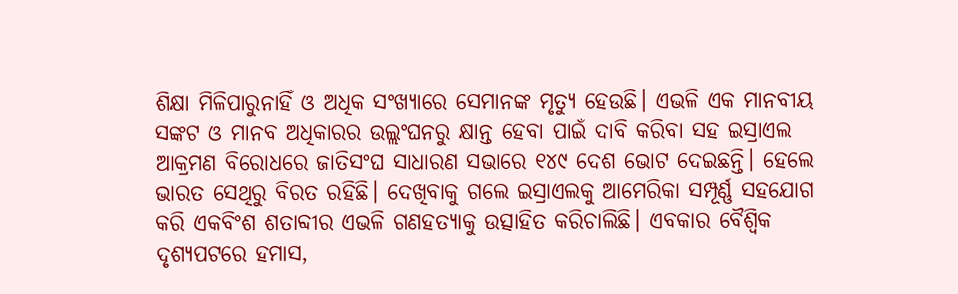ଶିକ୍ଷା ମିଳିପାରୁନାହିଁ ଓ ଅଧିକ ସଂଖ୍ୟାରେ ସେମାନଙ୍କ ମୃତ୍ୟୁ ହେଉଛି। ଏଭଳି ଏକ ମାନବୀୟ ସଙ୍କଟ ଓ ମାନବ ଅଧିକାରର ଉଲ୍ଲଂଘନରୁ କ୍ଷାନ୍ତ ହେବା ପାଇଁ ଦାବି କରିବା ସହ ଇସ୍ରାଏଲ ଆକ୍ରମଣ ବିରୋଧରେ ଜାତିସଂଘ ସାଧାରଣ ସଭାରେ ୧୪୯ ଦେଶ ଭୋଟ ଦେଇଛନ୍ତି। ହେଲେ ଭାରତ ସେଥିରୁ ବିରତ ରହିଛି। ଦେଖିବାକୁ ଗଲେ ଇସ୍ରାଏଲକୁ ଆମେରିକା ସମ୍ପୂର୍ଣ୍ଣ ସହଯୋଗ କରି ଏକବିଂଶ ଶତାବ୍ଦୀର ଏଭଳି ଗଣହତ୍ୟାକୁ ଉତ୍ସାହିତ କରିଚାଲିଛି। ଏବକାର ବୈଶ୍ୱିକ ଦୃଶ୍ୟପଟରେ ହମାସ,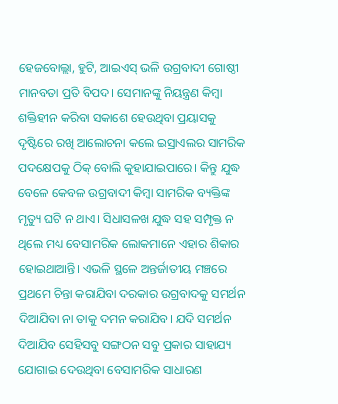ହେଜବୋଲ୍ଲା, ହୁଟି, ଆଇଏସ୍‌ ଭଳି ଉଗ୍ରବାଦୀ ଗୋଷ୍ଠୀ ମାନବତା ପ୍ରତି ବିପଦ। ସେମାନଙ୍କୁ ନିୟନ୍ତ୍ରଣ କିମ୍ବା ଶକ୍ତିହୀନ କରିବା ସକାଶେ ହେଉଥିବା ପ୍ରୟାସକୁ ଦୃଷ୍ଟିରେ ରଖି ଆଲୋଚନା କଲେ ଇସ୍ରାଏଲର ସାମରିକ ପଦକ୍ଷେପକୁ ଠିକ୍‌ ବୋଲି କୁହାଯାଇପାରେ। କିନ୍ତୁ ଯୁଦ୍ଧ ବେଳେ କେବଳ ଉଗ୍ରବାଦୀ କିମ୍ବା ସାମରିକ ବ୍ୟକ୍ତିଙ୍କ ମୃତ୍ୟୁ ଘଟି ନ ଥାଏ। ସିଧାସଳଖ ଯୁଦ୍ଧ ସହ ସମ୍ପୃକ୍ତ ନ ଥିଲେ ମଧ୍ୟ ବେସାମରିକ ଲୋକମାନେ ଏହାର ଶିକାର ହୋଇଥାଆନ୍ତି। ଏଭଳି ସ୍ଥଳେ ଅନ୍ତର୍ଜାତୀୟ ମଞ୍ଚରେ ପ୍ରଥମେ ଚିନ୍ତା କରାଯିବା ଦରକାର ଉଗ୍ରବାଦକୁ ସମର୍ଥନ ଦିଆଯିବା ନା ତାକୁ ଦମନ କରାଯିବ। ଯଦି ସମର୍ଥନ ଦିଆଯିବ ସେହିସବୁ ସଙ୍ଗଠନ ସବୁ ପ୍ରକାର ସାହାଯ୍ୟ ଯୋଗାଇ ଦେଉଥିବା ବେସାମରିକ ସାଧାରଣ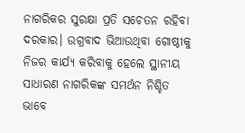ନାଗରିକର ସୁରକ୍ଷା ପ୍ରତି ସଚେତନ ରହିବା ଦରକାର। ଉଗ୍ରବାଦ ଭିଆଉଥିବା ଗୋଷ୍ଠୀକୁ ନିଜର କାର୍ଯ୍ୟ କରିବାକୁ ହେଲେ ସ୍ଥାନୀୟ ସାଧାରଣ ନାଗରିକଙ୍କ ସମର୍ଥନ ନିଶ୍ଚିତ ଭାବେ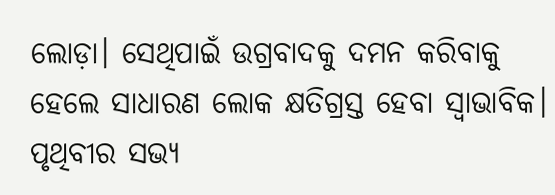ଲୋଡ଼ା। ସେଥିପାଇଁ ଉଗ୍ରବାଦକୁ ଦମନ କରିବାକୁ ହେଲେ ସାଧାରଣ ଲୋକ କ୍ଷତିଗ୍ରସ୍ତ ହେବା ସ୍ବାଭାବିକ। ପୃଥିବୀର ସଭ୍ୟ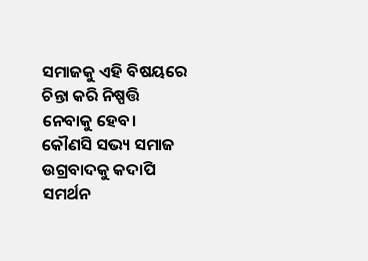ସମାଜକୁ ଏହି ବିଷୟରେ ଚିନ୍ତା କରି ନିଷ୍ପତ୍ତି ନେବାକୁ ହେବ। କୌଣସି ସଭ୍ୟ ସମାଜ ଉଗ୍ରବାଦକୁ କଦାପି ସମର୍ଥନ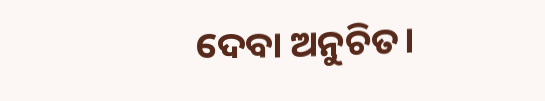ଦେବା ଅନୁଚିତ।